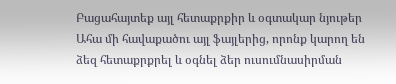Բացահայտեք այլ հետաքրքիր և օգտակար նյութեր
Ահա մի հավաքածու այլ ֆայլերից, որոնք կարող են ձեզ հետաքրքրել և օգնել ձեր ուսումնասիրման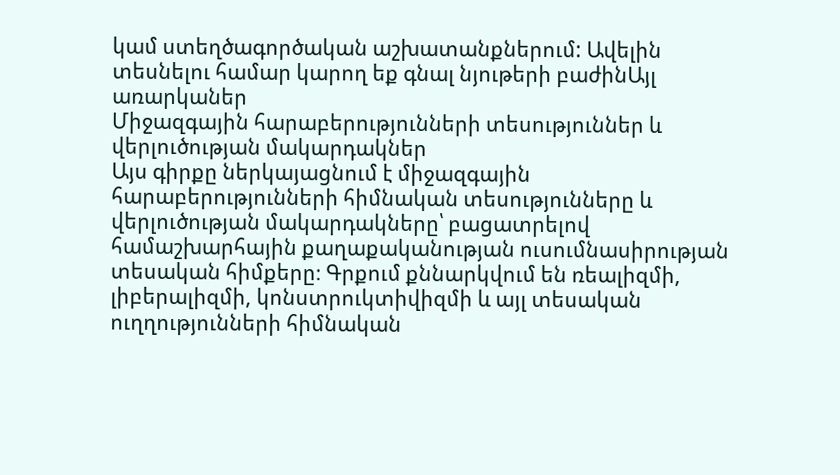կամ ստեղծագործական աշխատանքներում: Ավելին տեսնելու համար կարող եք գնալ նյութերի բաժինԱյլ առարկաներ
Միջազգային հարաբերությունների տեսություններ և վերլուծության մակարդակներ
Այս գիրքը ներկայացնում է միջազգային հարաբերությունների հիմնական տեսությունները և վերլուծության մակարդակները՝ բացատրելով համաշխարհային քաղաքականության ուսումնասիրության տեսական հիմքերը։ Գրքում քննարկվում են ռեալիզմի, լիբերալիզմի, կոնստրուկտիվիզմի և այլ տեսական ուղղությունների հիմնական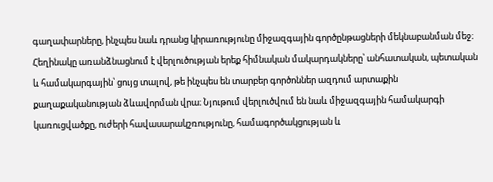գաղափարները, ինչպես նաև դրանց կիրառությունը միջազգային գործընթացների մեկնաբանման մեջ։ Հեղինակը առանձնացնում է վերլուծության երեք հիմնական մակարդակները՝ անհատական, պետական և համակարգային՝ ցույց տալով, թե ինչպես են տարբեր գործոններ ազդում արտաքին քաղաքականության ձևավորման վրա։ Նյութում վերլուծվում են նաև միջազգային համակարգի կառուցվածքը, ուժերի հավասարակշռությունը, համագործակցության և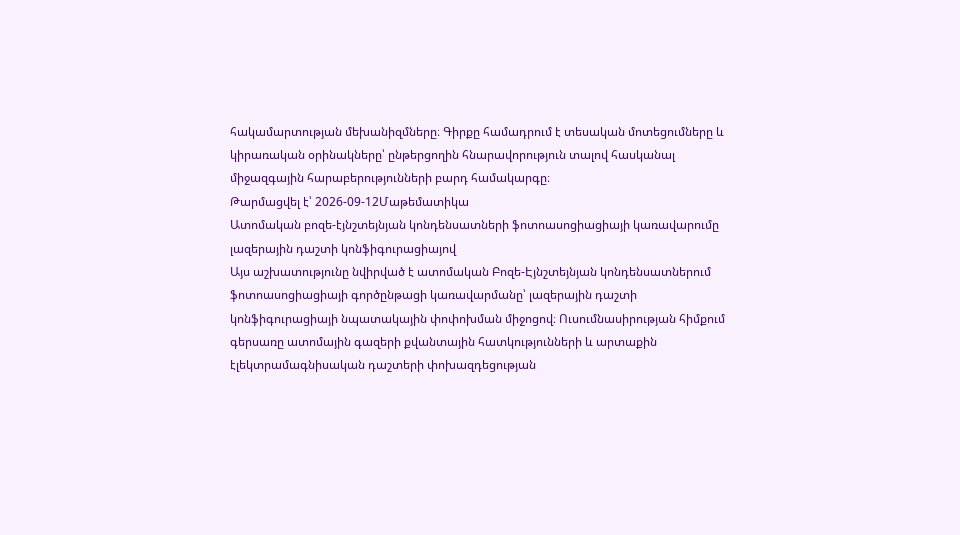հակամարտության մեխանիզմները։ Գիրքը համադրում է տեսական մոտեցումները և կիրառական օրինակները՝ ընթերցողին հնարավորություն տալով հասկանալ միջազգային հարաբերությունների բարդ համակարգը։
Թարմացվել է՝ 2026-09-12Մաթեմատիկա
Ատոմական բոզե-էյնշտեյնյան կոնդենսատների ֆոտոասոցիացիայի կառավարումը լազերային դաշտի կոնֆիգուրացիայով
Այս աշխատությունը նվիրված է ատոմական Բոզե-Էյնշտեյնյան կոնդենսատներում ֆոտոասոցիացիայի գործընթացի կառավարմանը՝ լազերային դաշտի կոնֆիգուրացիայի նպատակային փոփոխման միջոցով։ Ուսումնասիրության հիմքում գերսառը ատոմային գազերի քվանտային հատկությունների և արտաքին էլեկտրամագնիսական դաշտերի փոխազդեցության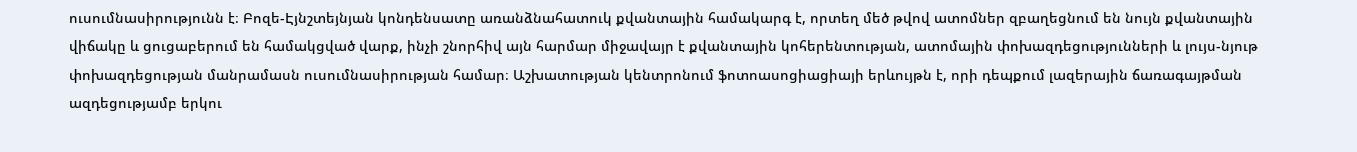ուսումնասիրությունն է։ Բոզե-Էյնշտեյնյան կոնդենսատը առանձնահատուկ քվանտային համակարգ է, որտեղ մեծ թվով ատոմներ զբաղեցնում են նույն քվանտային վիճակը և ցուցաբերում են համակցված վարք, ինչի շնորհիվ այն հարմար միջավայր է քվանտային կոհերենտության, ատոմային փոխազդեցությունների և լույս-նյութ փոխազդեցության մանրամասն ուսումնասիրության համար։ Աշխատության կենտրոնում ֆոտոասոցիացիայի երևույթն է, որի դեպքում լազերային ճառագայթման ազդեցությամբ երկու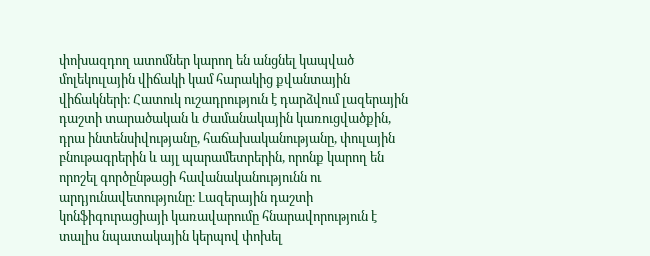փոխազդող ատոմներ կարող են անցնել կապված մոլեկուլային վիճակի կամ հարակից քվանտային վիճակների։ Հատուկ ուշադրություն է դարձվում լազերային դաշտի տարածական և ժամանակային կառուցվածքին, դրա ինտենսիվությանը, հաճախականությանը, փուլային բնութագրերին և այլ պարամետրերին, որոնք կարող են որոշել գործընթացի հավանականությունն ու արդյունավետությունը։ Լազերային դաշտի կոնֆիգուրացիայի կառավարումը հնարավորություն է տալիս նպատակային կերպով փոխել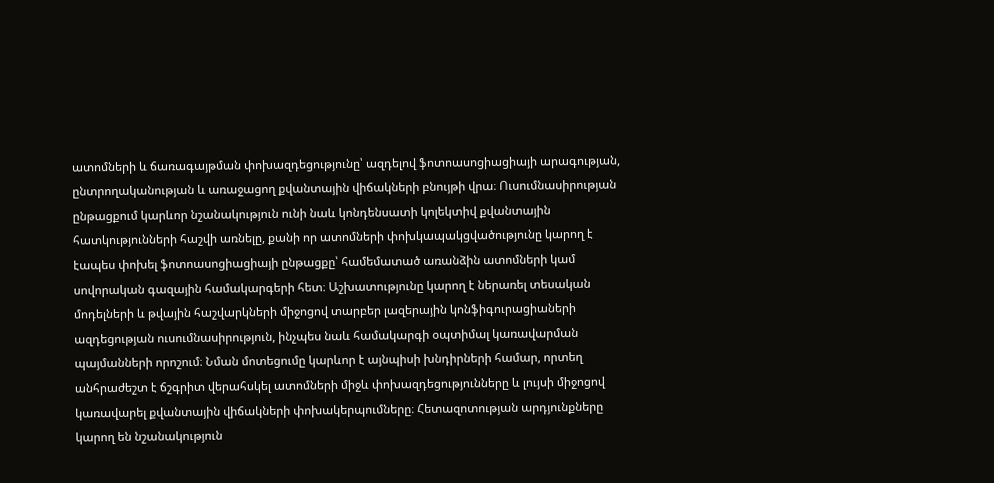ատոմների և ճառագայթման փոխազդեցությունը՝ ազդելով ֆոտոասոցիացիայի արագության, ընտրողականության և առաջացող քվանտային վիճակների բնույթի վրա։ Ուսումնասիրության ընթացքում կարևոր նշանակություն ունի նաև կոնդենսատի կոլեկտիվ քվանտային հատկությունների հաշվի առնելը, քանի որ ատոմների փոխկապակցվածությունը կարող է էապես փոխել ֆոտոասոցիացիայի ընթացքը՝ համեմատած առանձին ատոմների կամ սովորական գազային համակարգերի հետ։ Աշխատությունը կարող է ներառել տեսական մոդելների և թվային հաշվարկների միջոցով տարբեր լազերային կոնֆիգուրացիաների ազդեցության ուսումնասիրություն, ինչպես նաև համակարգի օպտիմալ կառավարման պայմանների որոշում։ Նման մոտեցումը կարևոր է այնպիսի խնդիրների համար, որտեղ անհրաժեշտ է ճշգրիտ վերահսկել ատոմների միջև փոխազդեցությունները և լույսի միջոցով կառավարել քվանտային վիճակների փոխակերպումները։ Հետազոտության արդյունքները կարող են նշանակություն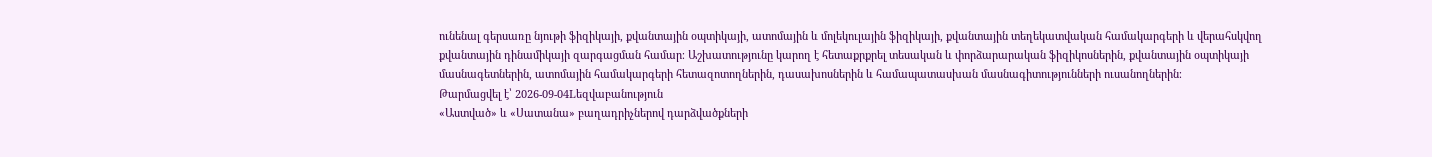ունենալ գերսառը նյութի ֆիզիկայի, քվանտային օպտիկայի, ատոմային և մոլեկուլային ֆիզիկայի, քվանտային տեղեկատվական համակարգերի և վերահսկվող քվանտային դինամիկայի զարգացման համար։ Աշխատությունը կարող է հետաքրքրել տեսական և փորձարարական ֆիզիկոսներին, քվանտային օպտիկայի մասնագետներին, ատոմային համակարգերի հետազոտողներին, դասախոսներին և համապատասխան մասնագիտությունների ուսանողներին։
Թարմացվել է՝ 2026-09-04Lեզվաբանություն
«Աստված» և «Սատանա» բաղադրիչներով դարձվածքների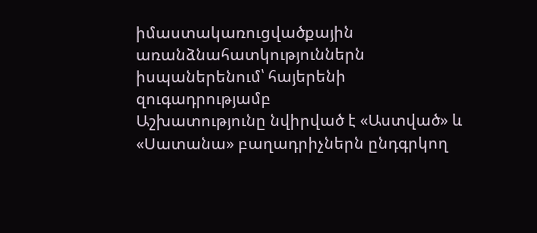իմաստակառուցվածքային առանձնահատկություններն իսպաներենում՝ հայերենի զուգադրությամբ
Աշխատությունը նվիրված է «Աստված» և «Սատանա» բաղադրիչներն ընդգրկող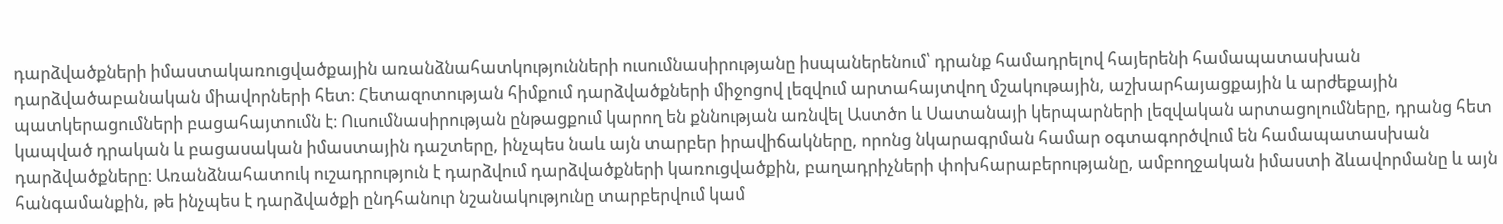դարձվածքների իմաստակառուցվածքային առանձնահատկությունների ուսումնասիրությանը իսպաներենում՝ դրանք համադրելով հայերենի համապատասխան դարձվածաբանական միավորների հետ։ Հետազոտության հիմքում դարձվածքների միջոցով լեզվում արտահայտվող մշակութային, աշխարհայացքային և արժեքային պատկերացումների բացահայտումն է։ Ուսումնասիրության ընթացքում կարող են քննության առնվել Աստծո և Սատանայի կերպարների լեզվական արտացոլումները, դրանց հետ կապված դրական և բացասական իմաստային դաշտերը, ինչպես նաև այն տարբեր իրավիճակները, որոնց նկարագրման համար օգտագործվում են համապատասխան դարձվածքները։ Առանձնահատուկ ուշադրություն է դարձվում դարձվածքների կառուցվածքին, բաղադրիչների փոխհարաբերությանը, ամբողջական իմաստի ձևավորմանը և այն հանգամանքին, թե ինչպես է դարձվածքի ընդհանուր նշանակությունը տարբերվում կամ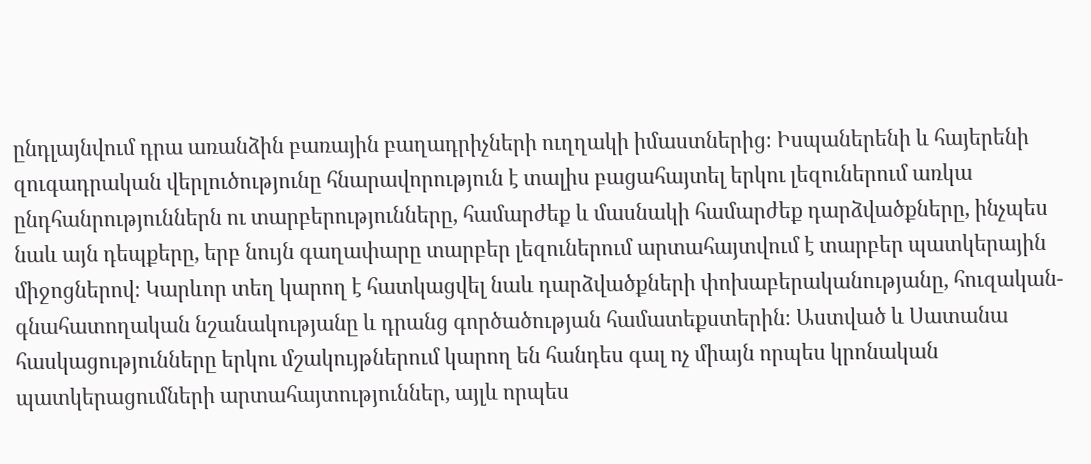ընդլայնվում դրա առանձին բառային բաղադրիչների ուղղակի իմաստներից։ Իսպաներենի և հայերենի զուգադրական վերլուծությունը հնարավորություն է տալիս բացահայտել երկու լեզուներում առկա ընդհանրություններն ու տարբերությունները, համարժեք և մասնակի համարժեք դարձվածքները, ինչպես նաև այն դեպքերը, երբ նույն գաղափարը տարբեր լեզուներում արտահայտվում է տարբեր պատկերային միջոցներով։ Կարևոր տեղ կարող է հատկացվել նաև դարձվածքների փոխաբերականությանը, հուզական-գնահատողական նշանակությանը և դրանց գործածության համատեքստերին։ Աստված և Սատանա հասկացությունները երկու մշակույթներում կարող են հանդես գալ ոչ միայն որպես կրոնական պատկերացումների արտահայտություններ, այլև որպես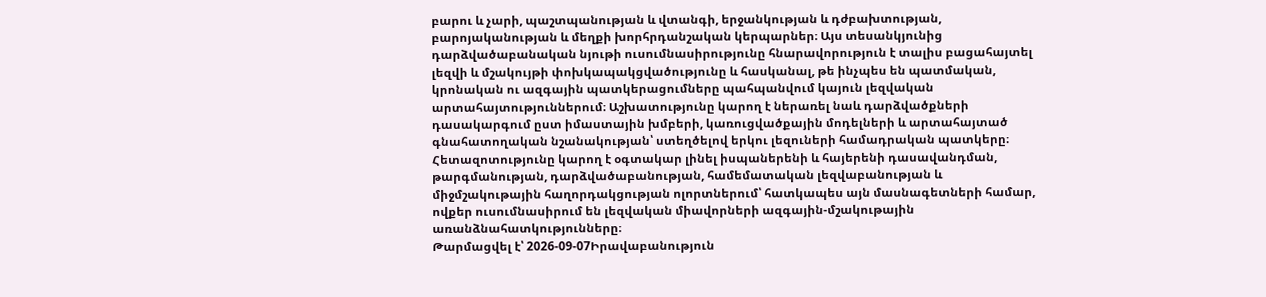բարու և չարի, պաշտպանության և վտանգի, երջանկության և դժբախտության, բարոյականության և մեղքի խորհրդանշական կերպարներ։ Այս տեսանկյունից դարձվածաբանական նյութի ուսումնասիրությունը հնարավորություն է տալիս բացահայտել լեզվի և մշակույթի փոխկապակցվածությունը և հասկանալ, թե ինչպես են պատմական, կրոնական ու ազգային պատկերացումները պահպանվում կայուն լեզվական արտահայտություններում։ Աշխատությունը կարող է ներառել նաև դարձվածքների դասակարգում ըստ իմաստային խմբերի, կառուցվածքային մոդելների և արտահայտած գնահատողական նշանակության՝ ստեղծելով երկու լեզուների համադրական պատկերը։ Հետազոտությունը կարող է օգտակար լինել իսպաներենի և հայերենի դասավանդման, թարգմանության, դարձվածաբանության, համեմատական լեզվաբանության և միջմշակութային հաղորդակցության ոլորտներում՝ հատկապես այն մասնագետների համար, ովքեր ուսումնասիրում են լեզվական միավորների ազգային-մշակութային առանձնահատկությունները։
Թարմացվել է՝ 2026-09-07Իրավաբանություն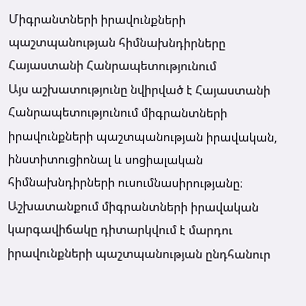Միգրանտների իրավունքների պաշտպանության հիմնախնդիրները Հայաստանի Հանրապետությունում
Այս աշխատությունը նվիրված է Հայաստանի Հանրապետությունում միգրանտների իրավունքների պաշտպանության իրավական, ինստիտուցիոնալ և սոցիալական հիմնախնդիրների ուսումնասիրությանը։ Աշխատանքում միգրանտների իրավական կարգավիճակը դիտարկվում է մարդու իրավունքների պաշտպանության ընդհանուր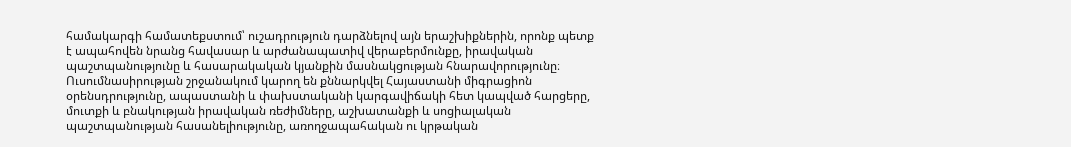համակարգի համատեքստում՝ ուշադրություն դարձնելով այն երաշխիքներին, որոնք պետք է ապահովեն նրանց հավասար և արժանապատիվ վերաբերմունքը, իրավական պաշտպանությունը և հասարակական կյանքին մասնակցության հնարավորությունը։ Ուսումնասիրության շրջանակում կարող են քննարկվել Հայաստանի միգրացիոն օրենսդրությունը, ապաստանի և փախստականի կարգավիճակի հետ կապված հարցերը, մուտքի և բնակության իրավական ռեժիմները, աշխատանքի և սոցիալական պաշտպանության հասանելիությունը, առողջապահական ու կրթական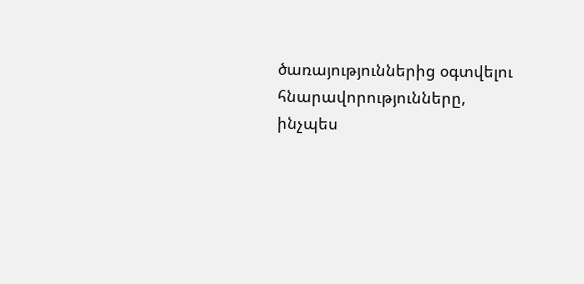ծառայություններից օգտվելու հնարավորությունները, ինչպես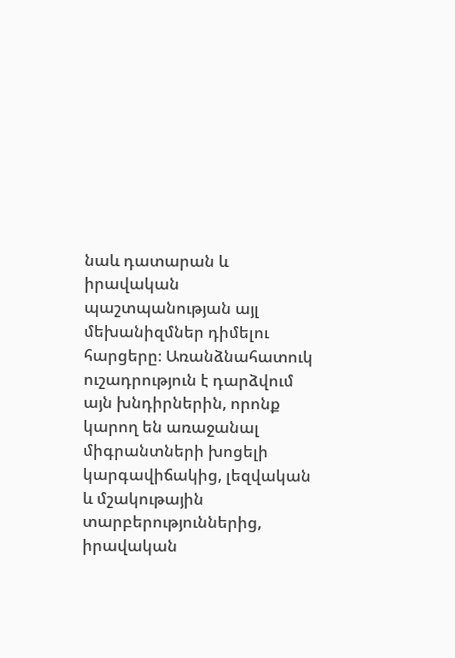նաև դատարան և իրավական պաշտպանության այլ մեխանիզմներ դիմելու հարցերը։ Առանձնահատուկ ուշադրություն է դարձվում այն խնդիրներին, որոնք կարող են առաջանալ միգրանտների խոցելի կարգավիճակից, լեզվական և մշակութային տարբերություններից, իրավական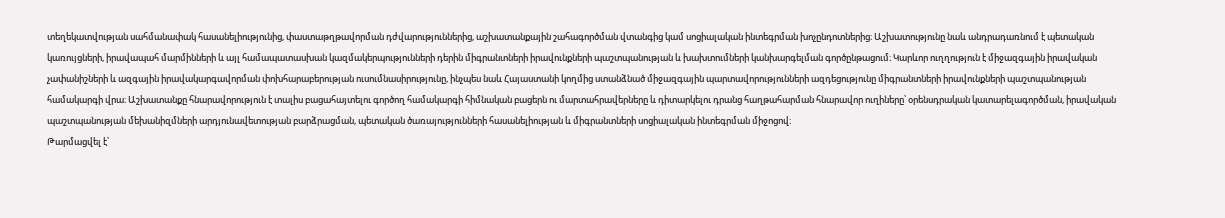տեղեկատվության սահմանափակ հասանելիությունից, փաստաթղթավորման դժվարություններից, աշխատանքային շահագործման վտանգից կամ սոցիալական ինտեգրման խոչընդոտներից։ Աշխատությունը նաև անդրադառնում է պետական կառույցների, իրավապահ մարմինների և այլ համապատասխան կազմակերպությունների դերին միգրանտների իրավունքների պաշտպանության և խախտումների կանխարգելման գործընթացում։ Կարևոր ուղղություն է միջազգային իրավական չափանիշների և ազգային իրավակարգավորման փոխհարաբերության ուսումնասիրությունը, ինչպես նաև Հայաստանի կողմից ստանձնած միջազգային պարտավորությունների ազդեցությունը միգրանտների իրավունքների պաշտպանության համակարգի վրա։ Աշխատանքը հնարավորություն է տալիս բացահայտելու գործող համակարգի հիմնական բացերն ու մարտահրավերները և դիտարկելու դրանց հաղթահարման հնարավոր ուղիները՝ օրենսդրական կատարելագործման, իրավական պաշտպանության մեխանիզմների արդյունավետության բարձրացման, պետական ծառայությունների հասանելիության և միգրանտների սոցիալական ինտեգրման միջոցով։
Թարմացվել է՝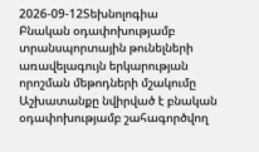2026-09-12Տեխնոլոգիա
Բնական օդափոխությամբ տրանսպորտային թունելների առավելագույն երկարության որոշման մեթոդների մշակումը
Աշխատանքը նվիրված է բնական օդափոխությամբ շահագործվող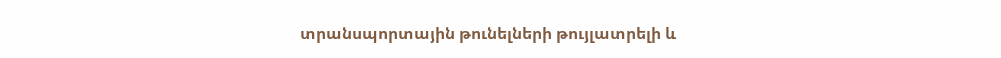տրանսպորտային թունելների թույլատրելի և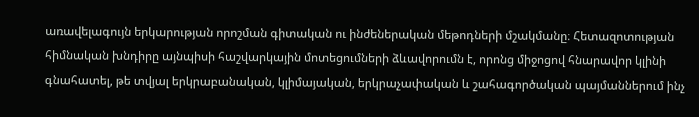առավելագույն երկարության որոշման գիտական ու ինժեներական մեթոդների մշակմանը։ Հետազոտության հիմնական խնդիրը այնպիսի հաշվարկային մոտեցումների ձևավորումն է, որոնց միջոցով հնարավոր կլինի գնահատել, թե տվյալ երկրաբանական, կլիմայական, երկրաչափական և շահագործական պայմաններում ինչ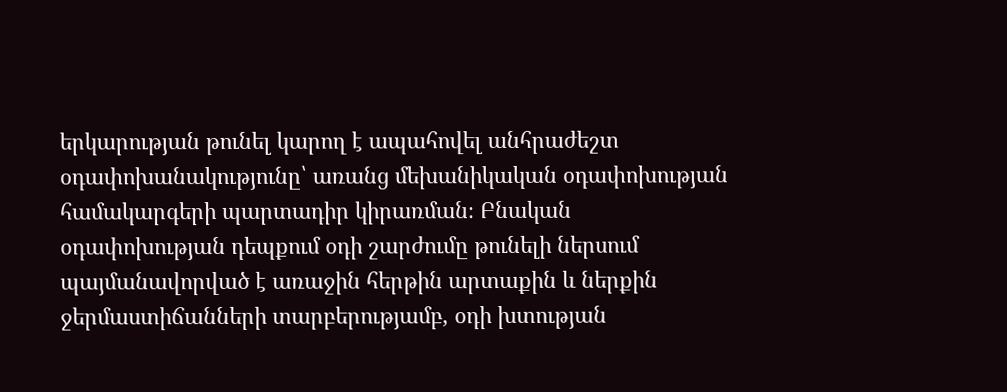երկարության թունել կարող է ապահովել անհրաժեշտ օդափոխանակությունը՝ առանց մեխանիկական օդափոխության համակարգերի պարտադիր կիրառման։ Բնական օդափոխության դեպքում օդի շարժումը թունելի ներսում պայմանավորված է առաջին հերթին արտաքին և ներքին ջերմաստիճանների տարբերությամբ, օդի խտության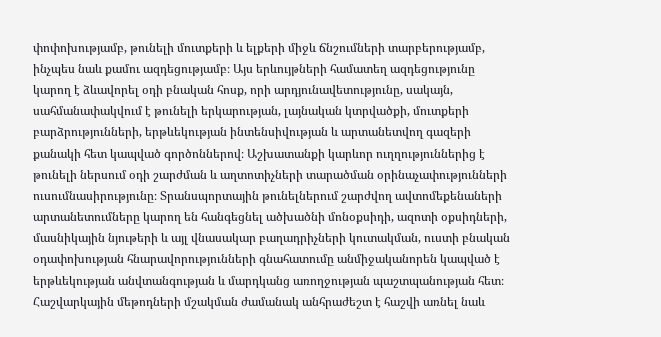փոփոխությամբ, թունելի մուտքերի և ելքերի միջև ճնշումների տարբերությամբ, ինչպես նաև քամու ազդեցությամբ։ Այս երևույթների համատեղ ազդեցությունը կարող է ձևավորել օդի բնական հոսք, որի արդյունավետությունը, սակայն, սահմանափակվում է թունելի երկարության, լայնական կտրվածքի, մուտքերի բարձրությունների, երթևեկության ինտենսիվության և արտանետվող գազերի քանակի հետ կապված գործոններով։ Աշխատանքի կարևոր ուղղություններից է թունելի ներսում օդի շարժման և աղտոտիչների տարածման օրինաչափությունների ուսումնասիրությունը։ Տրանսպորտային թունելներում շարժվող ավտոմեքենաների արտանետումները կարող են հանգեցնել ածխածնի մոնօքսիդի, ազոտի օքսիդների, մասնիկային նյութերի և այլ վնասակար բաղադրիչների կուտակման, ուստի բնական օդափոխության հնարավորությունների գնահատումը անմիջականորեն կապված է երթևեկության անվտանգության և մարդկանց առողջության պաշտպանության հետ։ Հաշվարկային մեթոդների մշակման ժամանակ անհրաժեշտ է հաշվի առնել նաև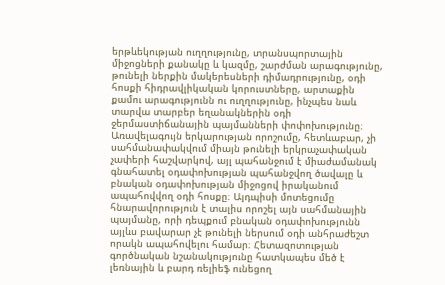երթևեկության ուղղությունը, տրանսպորտային միջոցների քանակը և կազմը, շարժման արագությունը, թունելի ներքին մակերեսների դիմադրությունը, օդի հոսքի հիդրավլիկական կորուստները, արտաքին քամու արագությունն ու ուղղությունը, ինչպես նաև տարվա տարբեր եղանակներին օդի ջերմաստիճանային պայմանների փոփոխությունը։ Առավելագույն երկարության որոշումը, հետևաբար, չի սահմանափակվում միայն թունելի երկրաչափական չափերի հաշվարկով, այլ պահանջում է միաժամանակ գնահատել օդափոխության պահանջվող ծավալը և բնական օդափոխության միջոցով իրականում ապահովվող օդի հոսքը։ Այդպիսի մոտեցումը հնարավորություն է տալիս որոշել այն սահմանային պայմանը, որի դեպքում բնական օդափոխությունն այլևս բավարար չէ թունելի ներսում օդի անհրաժեշտ որակն ապահովելու համար։ Հետազոտության գործնական նշանակությունը հատկապես մեծ է լեռնային և բարդ ռելիեֆ ունեցող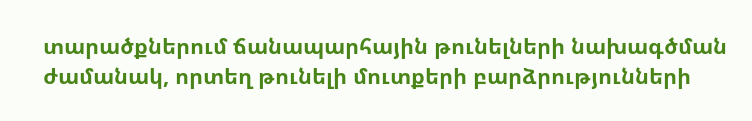տարածքներում ճանապարհային թունելների նախագծման ժամանակ, որտեղ թունելի մուտքերի բարձրությունների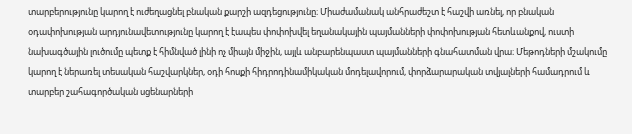տարբերությունը կարող է ուժեղացնել բնական քարշի ազդեցությունը։ Միաժամանակ անհրաժեշտ է հաշվի առնել, որ բնական օդափոխության արդյունավետությունը կարող է էապես փոփոխվել եղանակային պայմանների փոփոխության հետևանքով, ուստի նախագծային լուծումը պետք է հիմնված լինի ոչ միայն միջին, այլև անբարենպաստ պայմանների գնահատման վրա։ Մեթոդների մշակումը կարող է ներառել տեսական հաշվարկներ, օդի հոսքի հիդրոդինամիկական մոդելավորում, փորձարարական տվյալների համադրում և տարբեր շահագործական սցենարների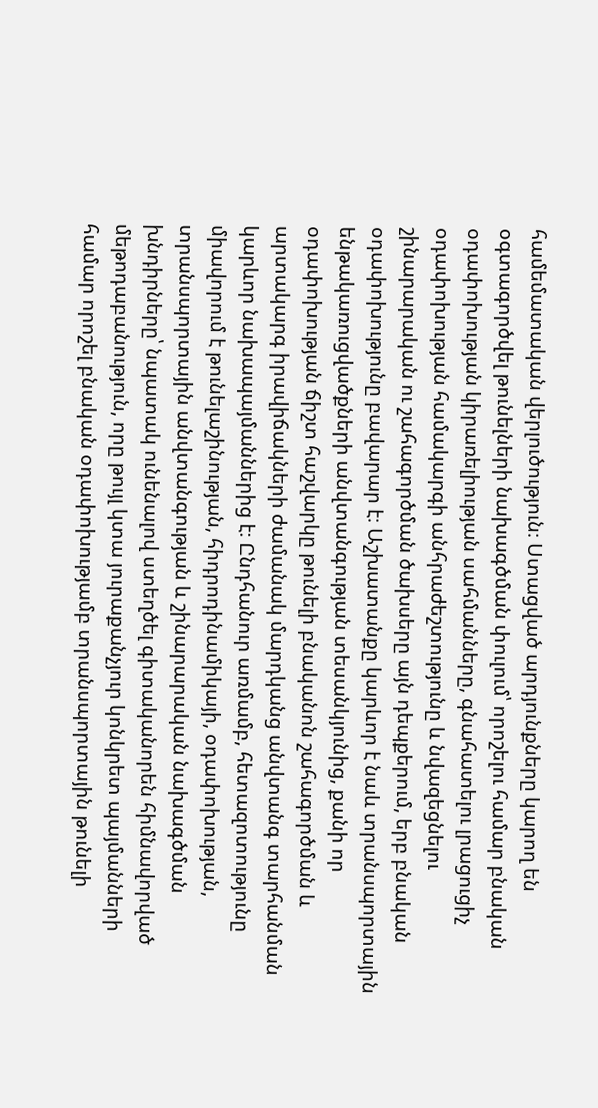համեմատական վերլուծություն։ Ստացված արդյունքները կարող են օգտագործվել թունելների նախագծման փուլում՝ որոշելու համար բնական օդափոխության կիրառելիության սահմանները, գնահատելու լրացուցիչ օդափոխության համակարգի անհրաժեշտությունը և նվազեցնելու շինարարական ու շահագործման ծախսերը այն դեպքերում, երբ բնական օդափոխությունը բավարար է։ Աշխատանքը կարևոր է նաև տրանսպորտային ենթակառուցվածքների անվտանգության տեսանկյունից, քանի որ օդափոխության ճիշտ հաշվարկը թունելի բնականոն շահագործման և արտակարգ իրավիճակների ժամանակ մարդկանց անվտանգ տարհանման կարևոր նախապայմաններից է։ Ընդհանուր առմամբ, հետազոտությունը միավորում է թունելաշինության, հիդրոդինամիկայի, օդափոխության, տրանսպորտային անվտանգության և շինարարական նախագծման խնդիրները՝ նպատակ ունենալով ստեղծել գիտականորեն հիմնավորված մեթոդաբանություն, որը թույլ կտա յուրաքանչյուր կոնկրետ պայմանների համար որոշել բնական օդափոխությամբ տրանսպորտային թունելի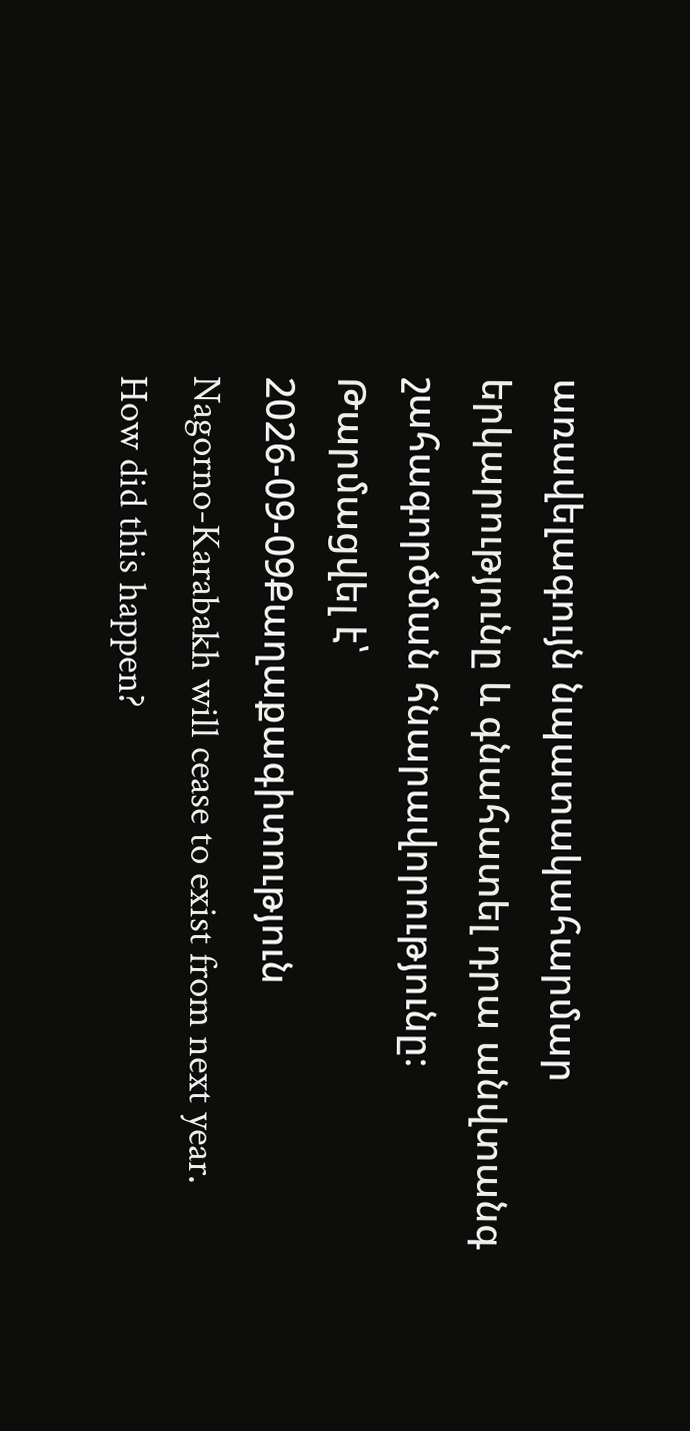առավելագույն նպատակահարմար երկարությունը և գնահատել դրա անվտանգ շահագործման հնարավորությունը։
Թարմացվել է՝ 2026-09-09Քաղաքագիտություն
Nagorno-Karabakh will cease to exist from next year. How did this happen?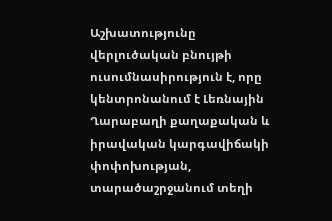Աշխատությունը վերլուծական բնույթի ուսումնասիրություն է, որը կենտրոնանում է Լեռնային Ղարաբաղի քաղաքական և իրավական կարգավիճակի փոփոխության, տարածաշրջանում տեղի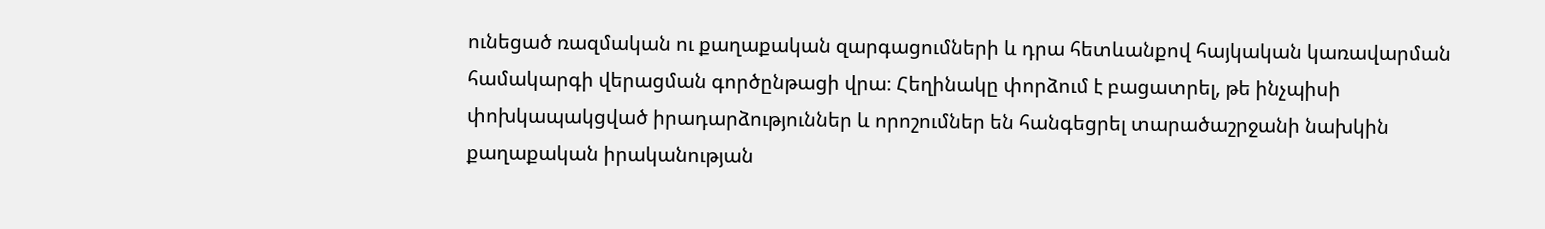ունեցած ռազմական ու քաղաքական զարգացումների և դրա հետևանքով հայկական կառավարման համակարգի վերացման գործընթացի վրա։ Հեղինակը փորձում է բացատրել, թե ինչպիսի փոխկապակցված իրադարձություններ և որոշումներ են հանգեցրել տարածաշրջանի նախկին քաղաքական իրականության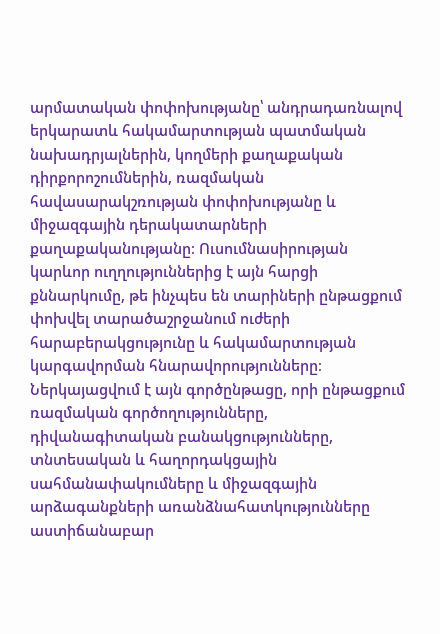արմատական փոփոխությանը՝ անդրադառնալով երկարատև հակամարտության պատմական նախադրյալներին, կողմերի քաղաքական դիրքորոշումներին, ռազմական հավասարակշռության փոփոխությանը և միջազգային դերակատարների քաղաքականությանը։ Ուսումնասիրության կարևոր ուղղություններից է այն հարցի քննարկումը, թե ինչպես են տարիների ընթացքում փոխվել տարածաշրջանում ուժերի հարաբերակցությունը և հակամարտության կարգավորման հնարավորությունները։ Ներկայացվում է այն գործընթացը, որի ընթացքում ռազմական գործողությունները, դիվանագիտական բանակցությունները, տնտեսական և հաղորդակցային սահմանափակումները և միջազգային արձագանքների առանձնահատկությունները աստիճանաբար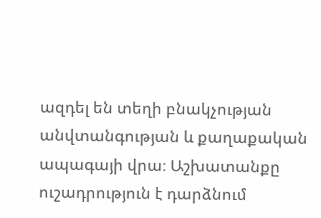ազդել են տեղի բնակչության անվտանգության և քաղաքական ապագայի վրա։ Աշխատանքը ուշադրություն է դարձնում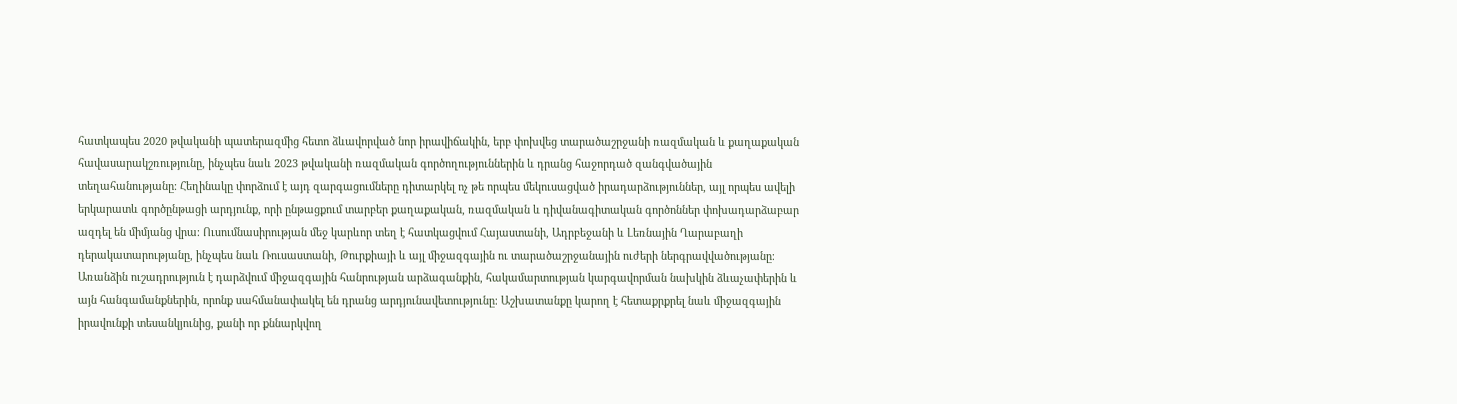հատկապես 2020 թվականի պատերազմից հետո ձևավորված նոր իրավիճակին, երբ փոխվեց տարածաշրջանի ռազմական և քաղաքական հավասարակշռությունը, ինչպես նաև 2023 թվականի ռազմական գործողություններին և դրանց հաջորդած զանգվածային տեղահանությանը։ Հեղինակը փորձում է այդ զարգացումները դիտարկել ոչ թե որպես մեկուսացված իրադարձություններ, այլ որպես ավելի երկարատև գործընթացի արդյունք, որի ընթացքում տարբեր քաղաքական, ռազմական և դիվանագիտական գործոններ փոխադարձաբար ազդել են միմյանց վրա։ Ուսումնասիրության մեջ կարևոր տեղ է հատկացվում Հայաստանի, Ադրբեջանի և Լեռնային Ղարաբաղի դերակատարությանը, ինչպես նաև Ռուսաստանի, Թուրքիայի և այլ միջազգային ու տարածաշրջանային ուժերի ներգրավվածությանը։ Առանձին ուշադրություն է դարձվում միջազգային հանրության արձագանքին, հակամարտության կարգավորման նախկին ձևաչափերին և այն հանգամանքներին, որոնք սահմանափակել են դրանց արդյունավետությունը։ Աշխատանքը կարող է հետաքրքրել նաև միջազգային իրավունքի տեսանկյունից, քանի որ քննարկվող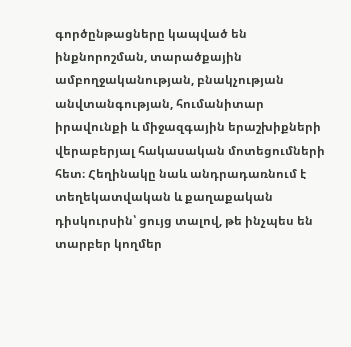գործընթացները կապված են ինքնորոշման, տարածքային ամբողջականության, բնակչության անվտանգության, հումանիտար իրավունքի և միջազգային երաշխիքների վերաբերյալ հակասական մոտեցումների հետ։ Հեղինակը նաև անդրադառնում է տեղեկատվական և քաղաքական դիսկուրսին՝ ցույց տալով, թե ինչպես են տարբեր կողմեր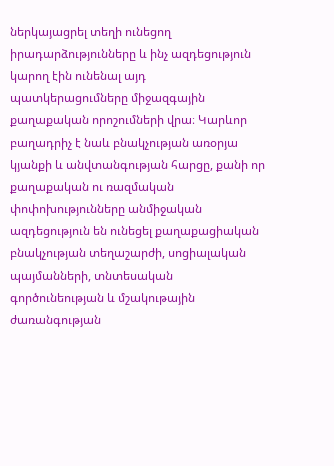ներկայացրել տեղի ունեցող իրադարձությունները և ինչ ազդեցություն կարող էին ունենալ այդ պատկերացումները միջազգային քաղաքական որոշումների վրա։ Կարևոր բաղադրիչ է նաև բնակչության առօրյա կյանքի և անվտանգության հարցը, քանի որ քաղաքական ու ռազմական փոփոխությունները անմիջական ազդեցություն են ունեցել քաղաքացիական բնակչության տեղաշարժի, սոցիալական պայմանների, տնտեսական գործունեության և մշակութային ժառանգության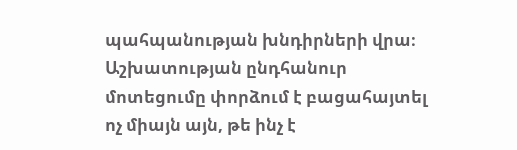պահպանության խնդիրների վրա։ Աշխատության ընդհանուր մոտեցումը փորձում է բացահայտել ոչ միայն այն, թե ինչ է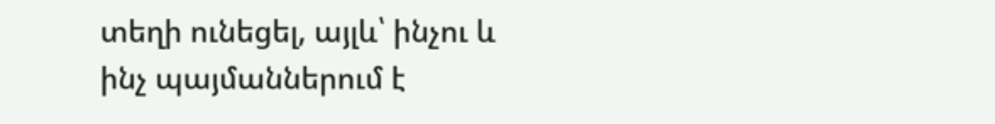տեղի ունեցել, այլև՝ ինչու և ինչ պայմաններում է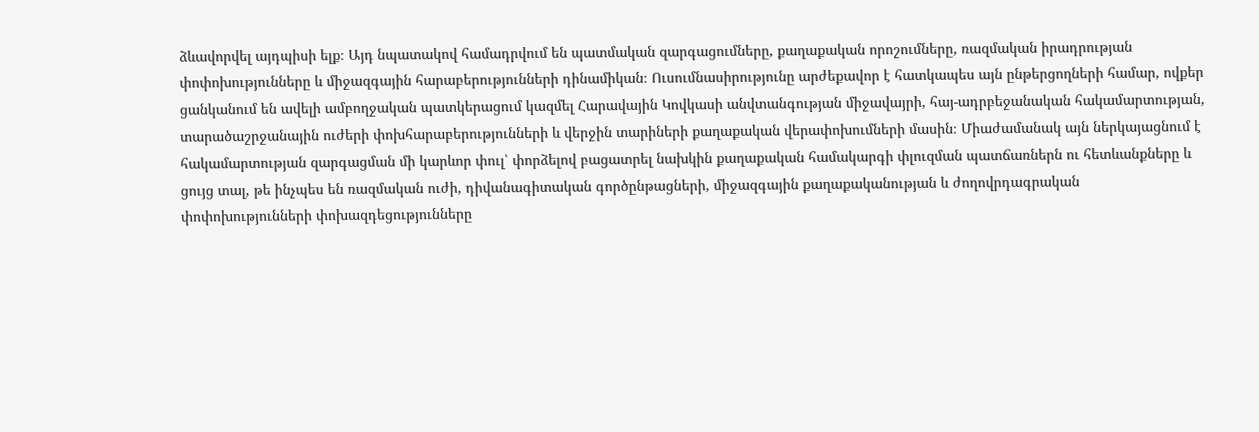ձևավորվել այդպիսի ելք։ Այդ նպատակով համադրվում են պատմական զարգացումները, քաղաքական որոշումները, ռազմական իրադրության փոփոխությունները և միջազգային հարաբերությունների դինամիկան։ Ուսումնասիրությունը արժեքավոր է հատկապես այն ընթերցողների համար, ովքեր ցանկանում են ավելի ամբողջական պատկերացում կազմել Հարավային Կովկասի անվտանգության միջավայրի, հայ-ադրբեջանական հակամարտության, տարածաշրջանային ուժերի փոխհարաբերությունների և վերջին տարիների քաղաքական վերափոխումների մասին։ Միաժամանակ այն ներկայացնում է հակամարտության զարգացման մի կարևոր փուլ՝ փորձելով բացատրել նախկին քաղաքական համակարգի փլուզման պատճառներն ու հետևանքները և ցույց տալ, թե ինչպես են ռազմական ուժի, դիվանագիտական գործընթացների, միջազգային քաղաքականության և ժողովրդագրական փոփոխությունների փոխազդեցությունները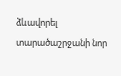ձևավորել տարածաշրջանի նոր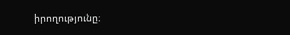իրողությունը։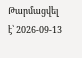Թարմացվել է՝ 2026-09-13